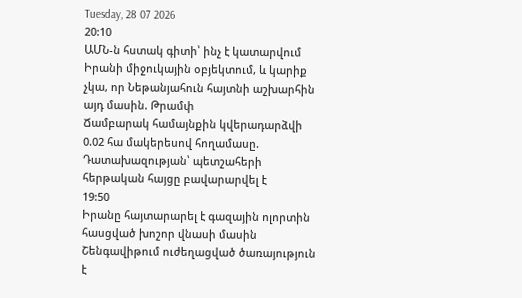Tuesday, 28 07 2026
20:10
ԱՄՆ-ն հստակ գիտի՝ ինչ է կատարվում Իրանի միջուկային օբյեկտում, և կարիք չկա, որ Նեթանյահուն հայտնի աշխարհին այդ մասին. Թրամփ
Ճամբարակ համայնքին կվերադարձվի 0.02 հա մակերեսով հողամասը. Դատախազության՝ պետշահերի հերթական հայցը բավարարվել է
19:50
Իրանը հայտարարել է գազային ոլորտին հասցված խոշոր վնասի մասին
Շենգավիթում ուժեղացված ծառայություն է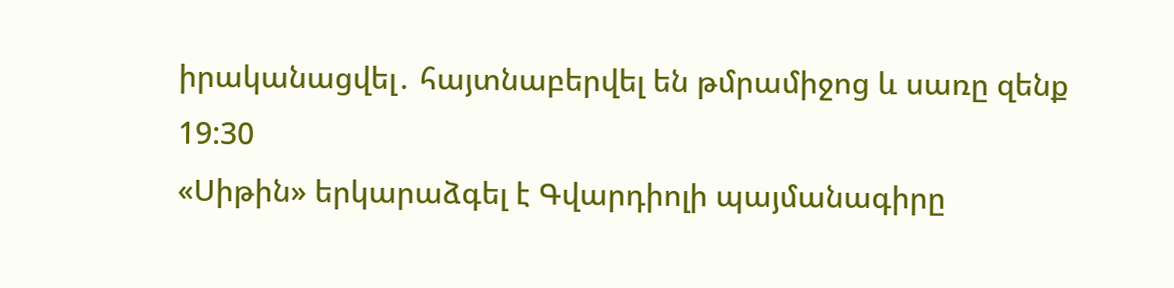իրականացվել․ հայտնաբերվել են թմրամիջոց և սառը զենք
19:30
«Սիթին» երկարաձգել է Գվարդիոլի պայմանագիրը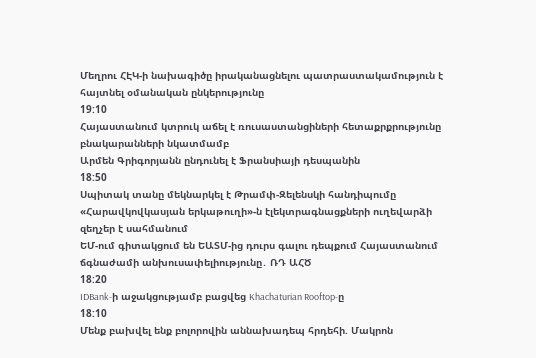Մեղրու ՀԷԿ-ի նախագիծը իրականացնելու պատրաստակամություն է հայտնել օմանական ընկերությունը
19:10
Հայաստանում կտրուկ աճել է ռուսաստանցիների հետաքրքրությունը բնակարանների նկատմամբ
Արմեն Գրիգորյանն ընդունել է Ֆրանսիայի դեսպանին
18:50
Սպիտակ տանը մեկնարկել է Թրամփ-Զելենսկի հանդիպումը
«Հարավկովկասյան երկաթուղի»-ն էլեկտրագնացքների ուղեվարձի զեղչեր է սահմանում
ԵՄ-ում գիտակցում են ԵԱՏՄ-ից դուրս գալու դեպքում Հայաստանում ճգնաժամի անխուսափելիությունը․ ՌԴ ԱՀԾ
18:20
IDBank-ի աջակցությամբ բացվեց Khachaturian Rooftop-ը
18:10
Մենք բախվել ենք բոլորովին աննախադեպ հրդեհի. Մակրոն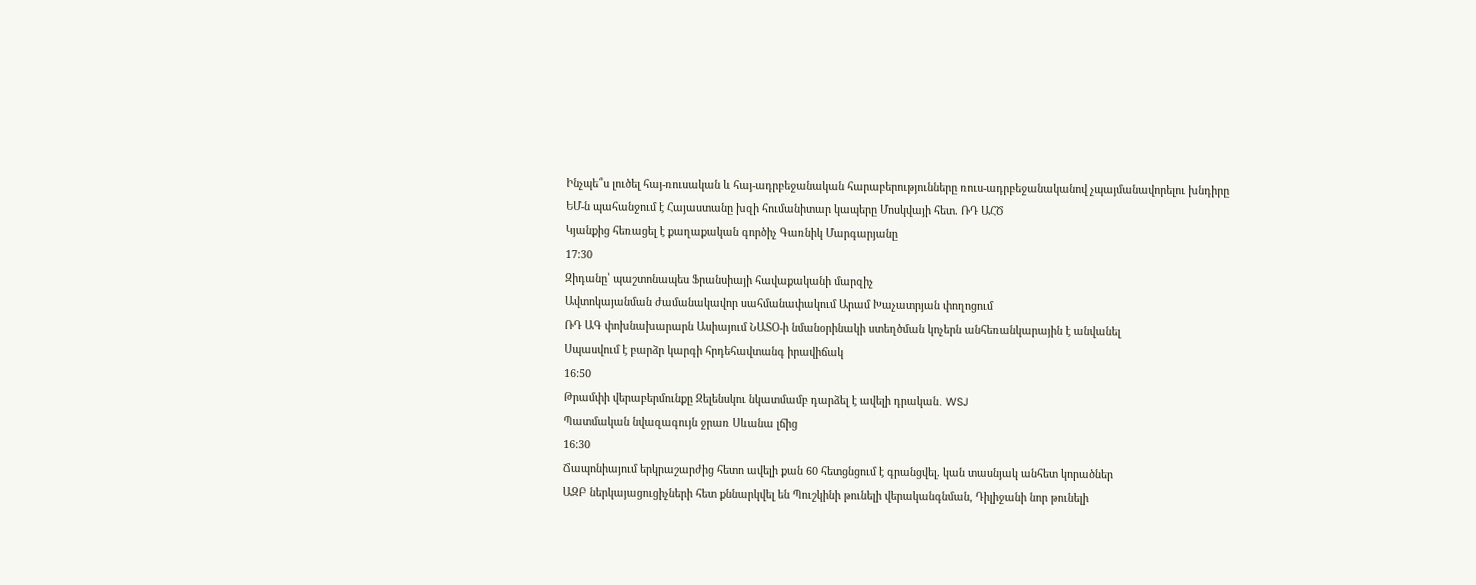Ինչպե՞ս լուծել հայ-ռուսական և հայ-ադրբեջանական հարաբերությունները ռուս-ադրբեջանականով չպայմանավորելու խնդիրը
ԵՄ-ն պահանջում է Հայաստանը խզի հումանիտար կապերը Մոսկվայի հետ. ՌԴ ԱՀԾ
Կյանքից հեռացել է քաղաքական գործիչ Գառնիկ Մարգարյանը
17:30
Զիդանը՝ պաշտոնապես Ֆրանսիայի հավաքականի մարզիչ
Ավտոկայանման ժամանակավոր սահմանափակում Արամ Խաչատրյան փողոցում
ՌԴ ԱԳ փոխնախարարն Ասիայում ՆԱՏՕ-ի նմանօրինակի ստեղծման կոչերն անհեռանկարային է անվանել
Սպասվում է բարձր կարգի հրդեհավտանգ իրավիճակ
16:50
Թրամփի վերաբերմունքը Զելենսկու նկատմամբ դարձել է ավելի դրական․ WSJ
Պատմական նվազագույն ջրառ Սևանա լճից
16:30
Ճապոնիայում երկրաշարժից հետո ավելի քան 60 հետցնցում է գրանցվել. կան տասնյակ անհետ կորածներ
ԱԶԲ ներկայացուցիչների հետ քննարկվել են Պուշկինի թունելի վերականգնման, Դիլիջանի նոր թունելի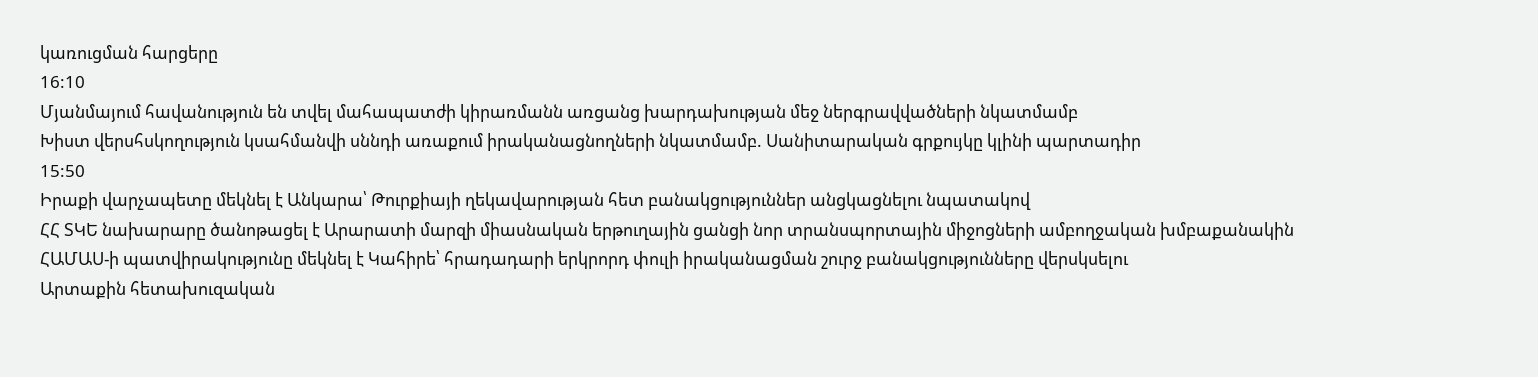կառուցման հարցերը
16:10
Մյանմայում հավանություն են տվել մահապատժի կիրառմանն առցանց խարդախության մեջ ներգրավվածների նկատմամբ
Խիստ վերսհսկողություն կսահմանվի սննդի առաքում իրականացնողների նկատմամբ. Սանիտարական գրքույկը կլինի պարտադիր
15:50
Իրաքի վարչապետը մեկնել է Անկարա՝ Թուրքիայի ղեկավարության հետ բանակցություններ անցկացնելու նպատակով
ՀՀ ՏԿԵ նախարարը ծանոթացել է Արարատի մարզի միասնական երթուղային ցանցի նոր տրանսպորտային միջոցների ամբողջական խմբաքանակին
ՀԱՄԱՍ-ի պատվիրակությունը մեկնել է Կահիրե՝ հրադադարի երկրորդ փուլի իրականացման շուրջ բանակցությունները վերսկսելու
Արտաքին հետախուզական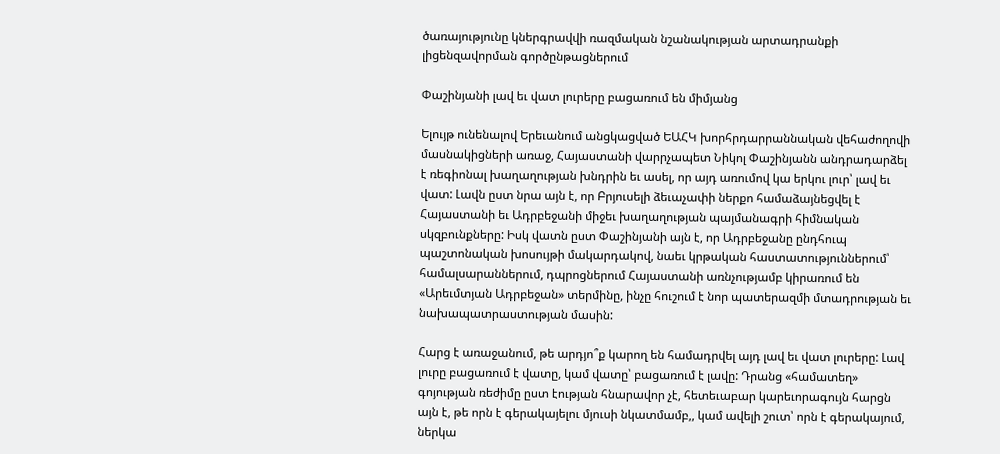ծառայությունը կներգրավվի ռազմական նշանակության արտադրանքի լիցենզավորման գործընթացներում

Փաշինյանի լավ եւ վատ լուրերը բացառում են միմյանց

Ելույթ ունենալով Երեւանում անցկացված ԵԱՀԿ խորհրդարրաննական վեհաժողովի մասնակիցների առաջ, Հայաստանի վարրչապետ Նիկոլ Փաշինյանն անդրադարձել է ռեգիոնալ խաղաղության խնդրին եւ ասել, որ այդ առումով կա երկու լուր՝ լավ եւ վատ: Լավն ըստ նրա այն է, որ Բրյուսելի ձեւաչափի ներքո համաձայնեցվել է Հայաստանի եւ Ադրբեջանի միջեւ խաղաղության պայմանագրի հիմնական սկզբունքները: Իսկ վատն ըստ Փաշինյանի այն է, որ Ադրբեջանը ընդհուպ պաշտոնական խոսույթի մակարդակով, նաեւ կրթական հաստատություններում՝ համալսարաններում, դպրոցներում Հայաստանի առնչությամբ կիրառում են «Արեւմտյան Ադրբեջան» տերմինը, ինչը հուշում է նոր պատերազմի մտադրության եւ նախապատրաստության մասին:

Հարց է առաջանում, թե արդյո՞ք կարող են համադրվել այդ լավ եւ վատ լուրերը: Լավ լուրը բացառում է վատը, կամ վատը՝ բացառում է լավը: Դրանց «համատեղ» գոյության ռեժիմը ըստ էության հնարավոր չէ, հետեւաբար կարեւորագույն հարցն այն է, թե որն է գերակայելու մյուսի նկատմամբ,, կամ ավելի շուտ՝ որն է գերակայում, ներկա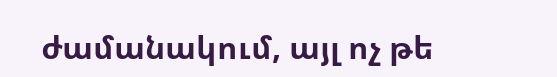ժամանակում, այլ ոչ թե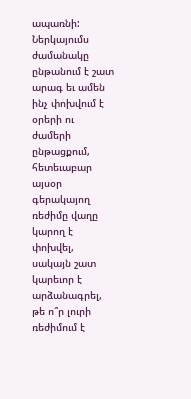ապառնի: Ներկայումս ժամանակը ընթանում է շատ արագ եւ ամեն ինչ փոխվում է օրերի ու ժամերի ընթացքում, հետեւաբար այսօր գերակայող ռեժիմը վաղը կարող է փոխվել, սակայն շատ կարեւոր է արձանագրել, թե ո՞ր լուրի ռեժիմում է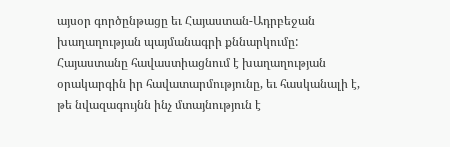այսօր գործընթացը եւ Հայաստան-Ադրբեջան խաղաղության պայմանագրի քննարկումը: Հայաստանը հավաստիացնում է խաղաղության օրակարգին իր հավատարմությունը, եւ հասկանալի է, թե նվազագույնն ինչ մտայնություն է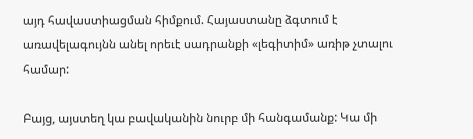այդ հավաստիացման հիմքում. Հայաստանը ձգտում է առավելագույնն անել որեւէ սադրանքի «լեգիտիմ» առիթ չտալու համար:

Բայց, այստեղ կա բավականին նուրբ մի հանգամանք: Կա մի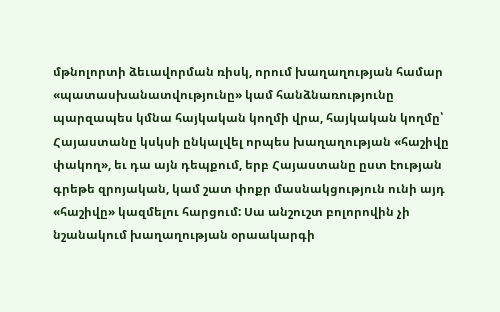մթնոլորտի ձեւավորման ռիսկ, որում խաղաղության համար «պատասխանատվությունը» կամ հանձնառությունը պարզապես կմնա հայկական կողմի վրա, հայկական կողմը՝ Հայաստանը կսկսի ընկալվել որպես խաղաղության «հաշիվը փակող», եւ դա այն դեպքում, երբ Հայաստանը ըստ էության գրեթե զրոյական, կամ շատ փոքր մասնակցություն ունի այդ «հաշիվը» կազմելու հարցում: Սա անշուշտ բոլորովին չի նշանակում խաղաղության օրաակարգի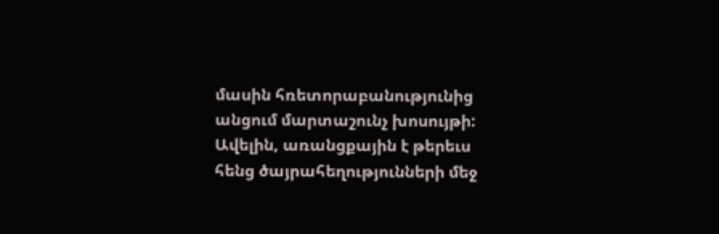մասին հռետորաբանությունից անցում մարտաշունչ խոսույթի: Ավելին, առանցքային է թերեւս հենց ծայրահեղությունների մեջ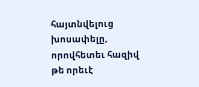հայտնվելուց խոսափելը, որովհետեւ հազիվ թե որեւէ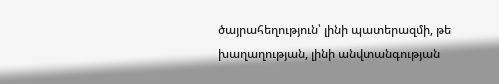ծայրահեղություն՝ լինի պատերազմի, թե խաղաղության, լինի անվտանգության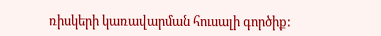ռիսկերի կառավարման հուսալի գործիք: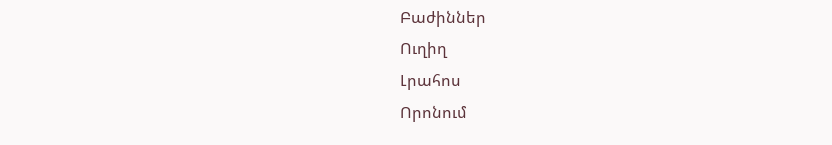Բաժիններ
Ուղիղ
Լրահոս
Որոնում